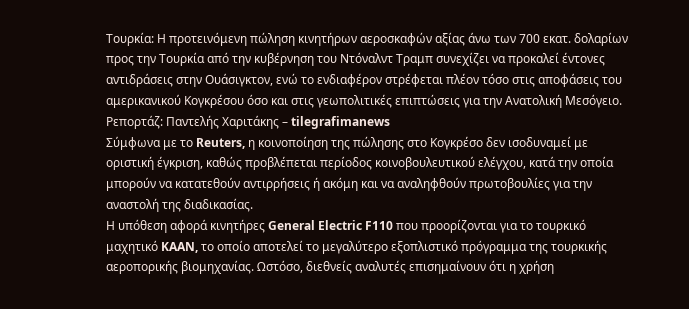Τουρκία: Η προτεινόμενη πώληση κινητήρων αεροσκαφών αξίας άνω των 700 εκατ. δολαρίων προς την Τουρκία από την κυβέρνηση του Ντόναλντ Τραμπ συνεχίζει να προκαλεί έντονες αντιδράσεις στην Ουάσιγκτον, ενώ το ενδιαφέρον στρέφεται πλέον τόσο στις αποφάσεις του αμερικανικού Κογκρέσου όσο και στις γεωπολιτικές επιπτώσεις για την Ανατολική Μεσόγειο.
Ρεπορτάζ: Παντελής Χαριτάκης – tilegrafimanews
Σύμφωνα με το Reuters, η κοινοποίηση της πώλησης στο Κογκρέσο δεν ισοδυναμεί με οριστική έγκριση, καθώς προβλέπεται περίοδος κοινοβουλευτικού ελέγχου, κατά την οποία μπορούν να κατατεθούν αντιρρήσεις ή ακόμη και να αναληφθούν πρωτοβουλίες για την αναστολή της διαδικασίας.
Η υπόθεση αφορά κινητήρες General Electric F110 που προορίζονται για το τουρκικό μαχητικό KAAN, το οποίο αποτελεί το μεγαλύτερο εξοπλιστικό πρόγραμμα της τουρκικής αεροπορικής βιομηχανίας. Ωστόσο, διεθνείς αναλυτές επισημαίνουν ότι η χρήση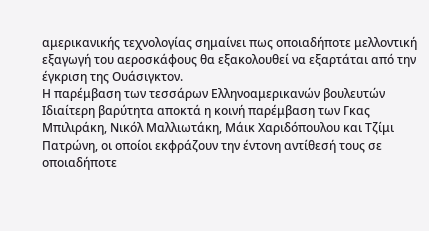αμερικανικής τεχνολογίας σημαίνει πως οποιαδήποτε μελλοντική εξαγωγή του αεροσκάφους θα εξακολουθεί να εξαρτάται από την έγκριση της Ουάσιγκτον.
Η παρέμβαση των τεσσάρων Ελληνοαμερικανών βουλευτών
Ιδιαίτερη βαρύτητα αποκτά η κοινή παρέμβαση των Γκας Μπιλιράκη, Νικόλ Μαλλιωτάκη, Μάικ Χαριδόπουλου και Τζίμι Πατρώνη, οι οποίοι εκφράζουν την έντονη αντίθεσή τους σε οποιαδήποτε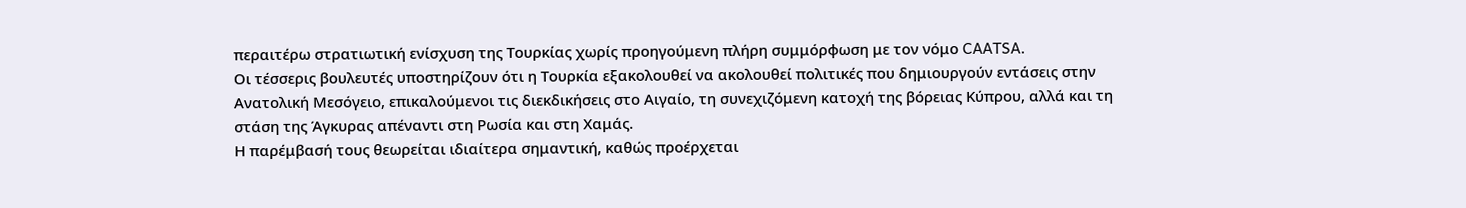περαιτέρω στρατιωτική ενίσχυση της Τουρκίας χωρίς προηγούμενη πλήρη συμμόρφωση με τον νόμο CAATSA.
Οι τέσσερις βουλευτές υποστηρίζουν ότι η Τουρκία εξακολουθεί να ακολουθεί πολιτικές που δημιουργούν εντάσεις στην Ανατολική Μεσόγειο, επικαλούμενοι τις διεκδικήσεις στο Αιγαίο, τη συνεχιζόμενη κατοχή της βόρειας Κύπρου, αλλά και τη στάση της Άγκυρας απέναντι στη Ρωσία και στη Χαμάς.
Η παρέμβασή τους θεωρείται ιδιαίτερα σημαντική, καθώς προέρχεται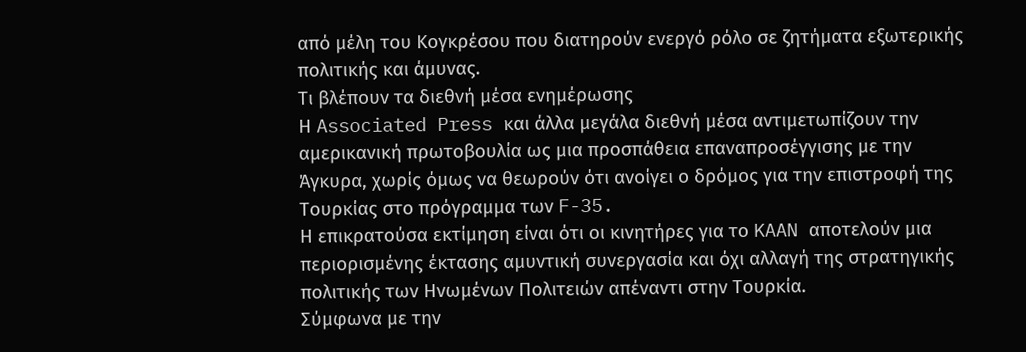από μέλη του Κογκρέσου που διατηρούν ενεργό ρόλο σε ζητήματα εξωτερικής πολιτικής και άμυνας.
Τι βλέπουν τα διεθνή μέσα ενημέρωσης
Η Associated Press και άλλα μεγάλα διεθνή μέσα αντιμετωπίζουν την αμερικανική πρωτοβουλία ως μια προσπάθεια επαναπροσέγγισης με την Άγκυρα, χωρίς όμως να θεωρούν ότι ανοίγει ο δρόμος για την επιστροφή της Τουρκίας στο πρόγραμμα των F-35.
Η επικρατούσα εκτίμηση είναι ότι οι κινητήρες για το KAAN αποτελούν μια περιορισμένης έκτασης αμυντική συνεργασία και όχι αλλαγή της στρατηγικής πολιτικής των Ηνωμένων Πολιτειών απέναντι στην Τουρκία.
Σύμφωνα με την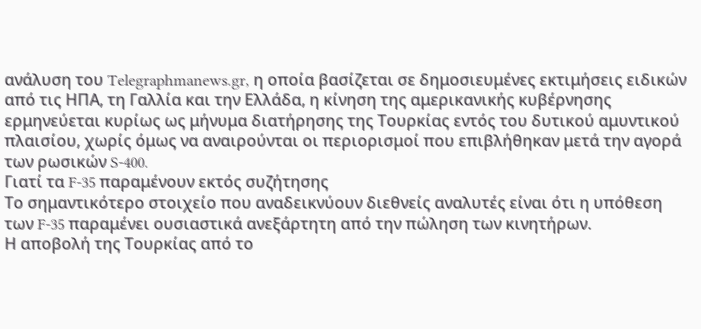ανάλυση του Telegraphmanews.gr, η οποία βασίζεται σε δημοσιευμένες εκτιμήσεις ειδικών από τις ΗΠΑ, τη Γαλλία και την Ελλάδα, η κίνηση της αμερικανικής κυβέρνησης ερμηνεύεται κυρίως ως μήνυμα διατήρησης της Τουρκίας εντός του δυτικού αμυντικού πλαισίου, χωρίς όμως να αναιρούνται οι περιορισμοί που επιβλήθηκαν μετά την αγορά των ρωσικών S-400.
Γιατί τα F-35 παραμένουν εκτός συζήτησης
Το σημαντικότερο στοιχείο που αναδεικνύουν διεθνείς αναλυτές είναι ότι η υπόθεση των F-35 παραμένει ουσιαστικά ανεξάρτητη από την πώληση των κινητήρων.
Η αποβολή της Τουρκίας από το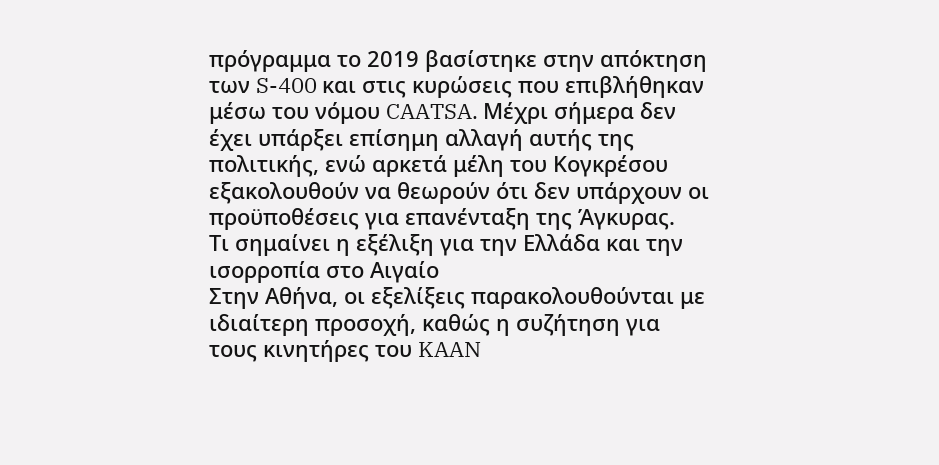πρόγραμμα το 2019 βασίστηκε στην απόκτηση των S-400 και στις κυρώσεις που επιβλήθηκαν μέσω του νόμου CAATSA. Μέχρι σήμερα δεν έχει υπάρξει επίσημη αλλαγή αυτής της πολιτικής, ενώ αρκετά μέλη του Κογκρέσου εξακολουθούν να θεωρούν ότι δεν υπάρχουν οι προϋποθέσεις για επανένταξη της Άγκυρας.
Τι σημαίνει η εξέλιξη για την Ελλάδα και την ισορροπία στο Αιγαίο
Στην Αθήνα, οι εξελίξεις παρακολουθούνται με ιδιαίτερη προσοχή, καθώς η συζήτηση για τους κινητήρες του KAAN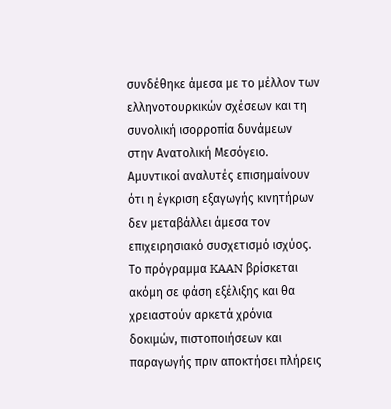συνδέθηκε άμεσα με το μέλλον των ελληνοτουρκικών σχέσεων και τη συνολική ισορροπία δυνάμεων στην Ανατολική Μεσόγειο.
Αμυντικοί αναλυτές επισημαίνουν ότι η έγκριση εξαγωγής κινητήρων δεν μεταβάλλει άμεσα τον επιχειρησιακό συσχετισμό ισχύος. Το πρόγραμμα KAAN βρίσκεται ακόμη σε φάση εξέλιξης και θα χρειαστούν αρκετά χρόνια δοκιμών, πιστοποιήσεων και παραγωγής πριν αποκτήσει πλήρεις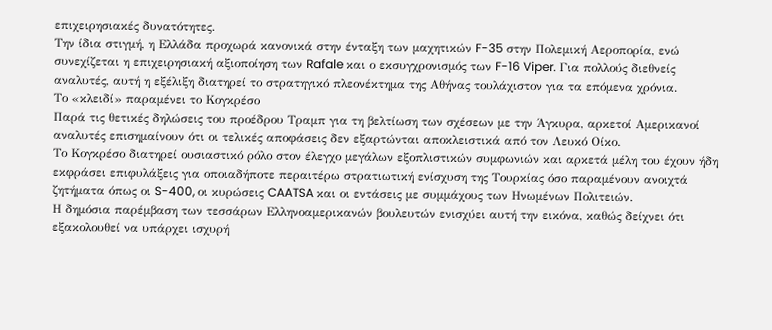επιχειρησιακές δυνατότητες.
Την ίδια στιγμή, η Ελλάδα προχωρά κανονικά στην ένταξη των μαχητικών F-35 στην Πολεμική Αεροπορία, ενώ συνεχίζεται η επιχειρησιακή αξιοποίηση των Rafale και ο εκσυγχρονισμός των F-16 Viper. Για πολλούς διεθνείς αναλυτές, αυτή η εξέλιξη διατηρεί το στρατηγικό πλεονέκτημα της Αθήνας τουλάχιστον για τα επόμενα χρόνια.
Το «κλειδί» παραμένει το Κογκρέσο
Παρά τις θετικές δηλώσεις του προέδρου Τραμπ για τη βελτίωση των σχέσεων με την Άγκυρα, αρκετοί Αμερικανοί αναλυτές επισημαίνουν ότι οι τελικές αποφάσεις δεν εξαρτώνται αποκλειστικά από τον Λευκό Οίκο.
Το Κογκρέσο διατηρεί ουσιαστικό ρόλο στον έλεγχο μεγάλων εξοπλιστικών συμφωνιών και αρκετά μέλη του έχουν ήδη εκφράσει επιφυλάξεις για οποιαδήποτε περαιτέρω στρατιωτική ενίσχυση της Τουρκίας όσο παραμένουν ανοιχτά ζητήματα όπως οι S-400, οι κυρώσεις CAATSA και οι εντάσεις με συμμάχους των Ηνωμένων Πολιτειών.
Η δημόσια παρέμβαση των τεσσάρων Ελληνοαμερικανών βουλευτών ενισχύει αυτή την εικόνα, καθώς δείχνει ότι εξακολουθεί να υπάρχει ισχυρή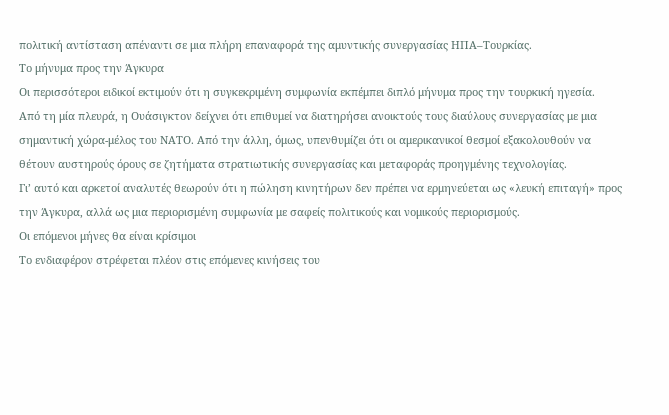πολιτική αντίσταση απέναντι σε μια πλήρη επαναφορά της αμυντικής συνεργασίας ΗΠΑ–Τουρκίας.
Το μήνυμα προς την Άγκυρα
Οι περισσότεροι ειδικοί εκτιμούν ότι η συγκεκριμένη συμφωνία εκπέμπει διπλό μήνυμα προς την τουρκική ηγεσία.
Από τη μία πλευρά, η Ουάσιγκτον δείχνει ότι επιθυμεί να διατηρήσει ανοικτούς τους διαύλους συνεργασίας με μια σημαντική χώρα-μέλος του ΝΑΤΟ. Από την άλλη, όμως, υπενθυμίζει ότι οι αμερικανικοί θεσμοί εξακολουθούν να θέτουν αυστηρούς όρους σε ζητήματα στρατιωτικής συνεργασίας και μεταφοράς προηγμένης τεχνολογίας.
Γι’ αυτό και αρκετοί αναλυτές θεωρούν ότι η πώληση κινητήρων δεν πρέπει να ερμηνεύεται ως «λευκή επιταγή» προς την Άγκυρα, αλλά ως μια περιορισμένη συμφωνία με σαφείς πολιτικούς και νομικούς περιορισμούς.
Οι επόμενοι μήνες θα είναι κρίσιμοι
Το ενδιαφέρον στρέφεται πλέον στις επόμενες κινήσεις του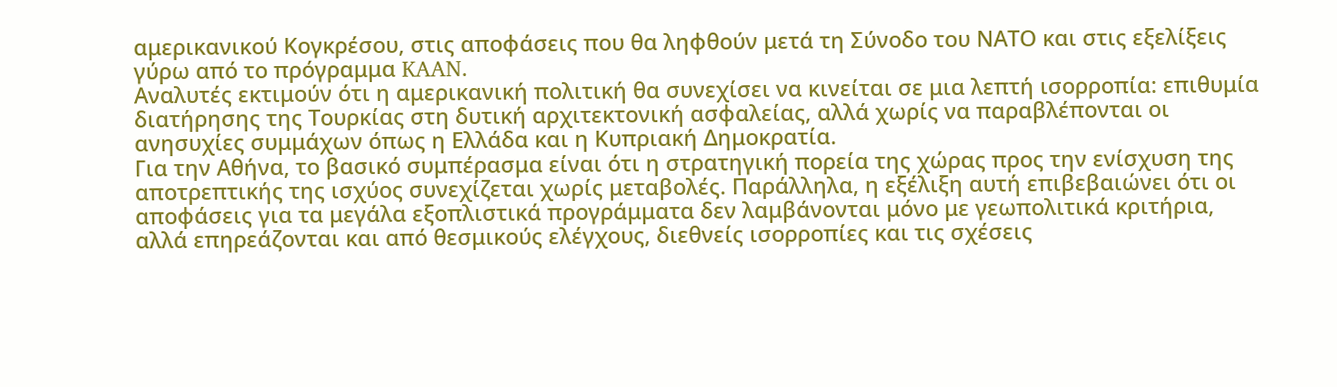αμερικανικού Κογκρέσου, στις αποφάσεις που θα ληφθούν μετά τη Σύνοδο του ΝΑΤΟ και στις εξελίξεις γύρω από το πρόγραμμα KAAN.
Αναλυτές εκτιμούν ότι η αμερικανική πολιτική θα συνεχίσει να κινείται σε μια λεπτή ισορροπία: επιθυμία διατήρησης της Τουρκίας στη δυτική αρχιτεκτονική ασφαλείας, αλλά χωρίς να παραβλέπονται οι ανησυχίες συμμάχων όπως η Ελλάδα και η Κυπριακή Δημοκρατία.
Για την Αθήνα, το βασικό συμπέρασμα είναι ότι η στρατηγική πορεία της χώρας προς την ενίσχυση της αποτρεπτικής της ισχύος συνεχίζεται χωρίς μεταβολές. Παράλληλα, η εξέλιξη αυτή επιβεβαιώνει ότι οι αποφάσεις για τα μεγάλα εξοπλιστικά προγράμματα δεν λαμβάνονται μόνο με γεωπολιτικά κριτήρια, αλλά επηρεάζονται και από θεσμικούς ελέγχους, διεθνείς ισορροπίες και τις σχέσεις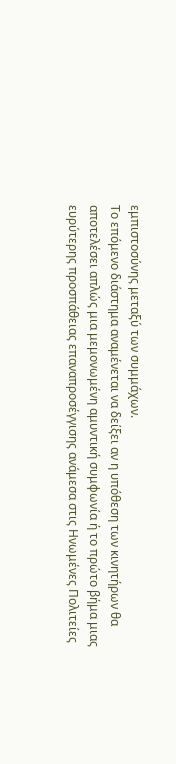εμπιστοσύνης μεταξύ των συμμάχων.
Το επόμενο διάστημα αναμένεται να δείξει αν η υπόθεση των κινητήρων θα αποτελέσει απλώς μια μεμονωμένη αμυντική συμφωνία ή το πρώτο βήμα μιας ευρύτερης προσπάθειας επαναπροσέγγισης ανάμεσα στις Ηνωμένες Πολιτείες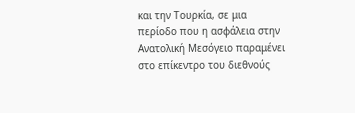και την Τουρκία, σε μια περίοδο που η ασφάλεια στην Ανατολική Μεσόγειο παραμένει στο επίκεντρο του διεθνούς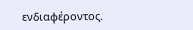ενδιαφέροντος.